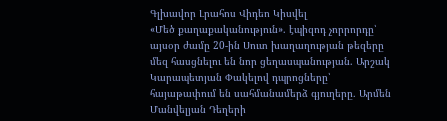Գլխավոր Լրահոս Վիդեո Կիսվել
«Մեծ քաղաքականություն». էպիզոդ չորրորդը՝ այսօր ժամը 20-ին Սուտ խաղաղության թեզերը մեզ հասցնելու են նոր ցեղասպանության. Արշակ Կարապետյան Փակելով դպրոցները՝ հայաթափում են սահմանամերձ գյուղերը․ Արմեն Մանվելյան Դեղերի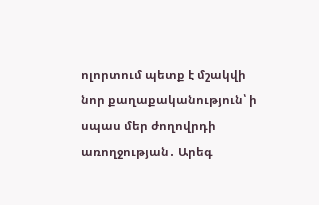ոլորտում պետք է մշակվի նոր քաղաքականություն՝ ի սպաս մեր ժողովրդի առողջության․ Արեգ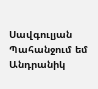Սավգուլյան Պահանջում եմ Անդրանիկ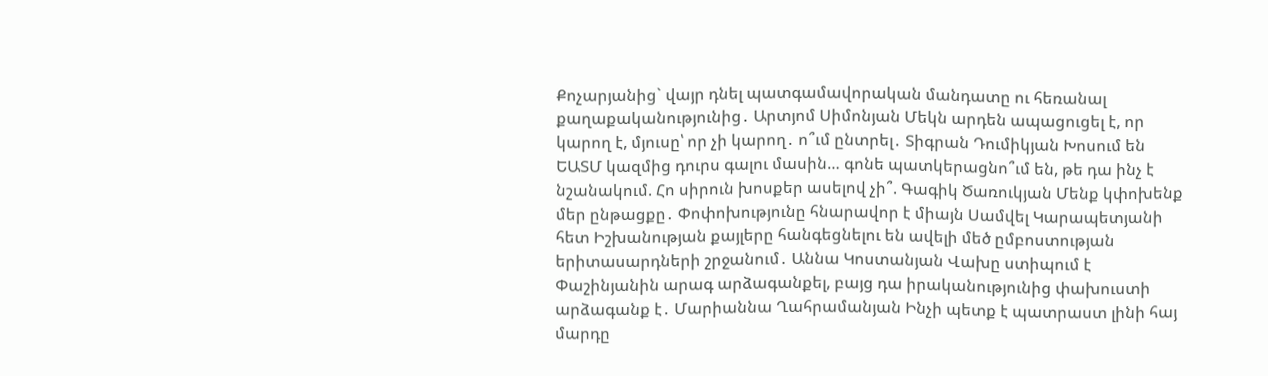Քոչարյանից` վայր դնել պատգամավորական մանդատը ու հեռանալ քաղաքականությունից․ Արտյոմ Սիմոնյան Մեկն արդեն ապացուցել է, որ կարող է, մյուսը՝ որ չի կարող․ ո՞ւմ ընտրել․ Տիգրան Դումիկյան Խոսում են ԵԱՏՄ կազմից դուրս գալու մասին… գոնե պատկերացնո՞ւմ են, թե դա ինչ է նշանակում. Հո սիրուն խոսքեր ասելով չի՞. Գագիկ Ծառուկյան Մենք կփոխենք մեր ընթացքը․ Փոփոխությունը հնարավոր է միայն Սամվել Կարապետյանի հետ Իշխանության քայլերը հանգեցնելու են ավելի մեծ ըմբոստության երիտասարդների շրջանում․ Աննա Կոստանյան Վախը ստիպում է Փաշինյանին արագ արձագանքել, բայց դա իրականությունից փախուստի արձագանք է․ Մարիաննա Ղահրամանյան Ինչի պետք է պատրաստ լինի հայ մարդը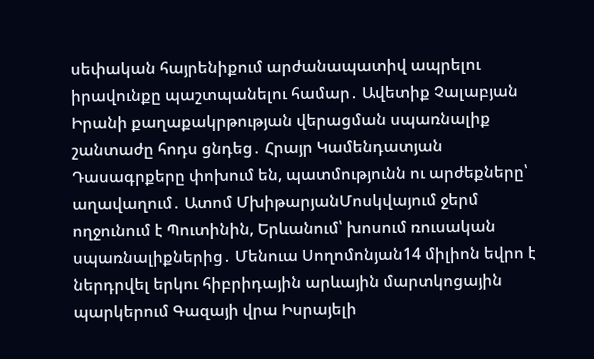սեփական հայրենիքում արժանապատիվ ապրելու իրավունքը պաշտպանելու համար․ Ավետիք Չալաբյան Իրանի քաղաքակրթության վերացման սպառնալիք շանտաժը հոդս ցնդեց․ Հրայր Կամենդատյան
Դասագրքերը փոխում են, պատմությունն ու արժեքները՝ աղավաղում․ Ատոմ ՄխիթարյանՄոսկվայում ջերմ ողջունում է Պուտինին, Երևանում՝ խոսում ռուսական սպառնալիքներից․ Մենուա Սողոմոնյան14 միլիոն եվրո է ներդրվել երկու հիբրիդային արևային մարտկոցային պարկերում Գազայի վրա Իսրայելի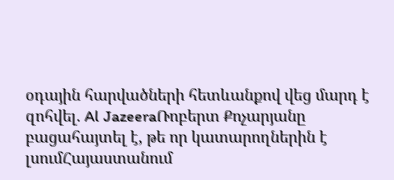օդային հարվածների հետևանքով վեց մարդ է զոհվել. Al JazeeraՌոբերտ Քոչարյանը բացահայտել է, թե որ կատարողներին է լսումՀայաստանում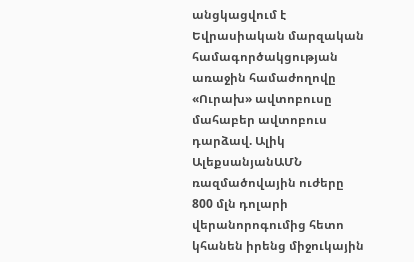անցկացվում է Եվրասիական մարզական համագործակցության առաջին համաժողովը «Ուրախ» ավտոբուսը մահաբեր ավտոբուս դարձավ. Ալիկ ԱլեքսանյանԱՄՆ ռազմածովային ուժերը 800 մլն դոլարի վերանորոգումից հետո կհանեն իրենց միջուկային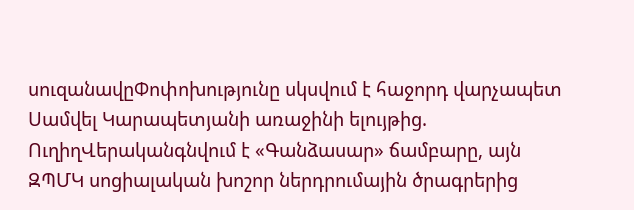սուզանավըՓոփոխությունը սկսվում է հաջորդ վարչապետ Սամվել Կարապետյանի առաջինի ելույթից. ՈւղիղՎերականգնվում է «Գանձասար» ճամբարը, այն ԶՊՄԿ սոցիալական խոշոր ներդրումային ծրագրերից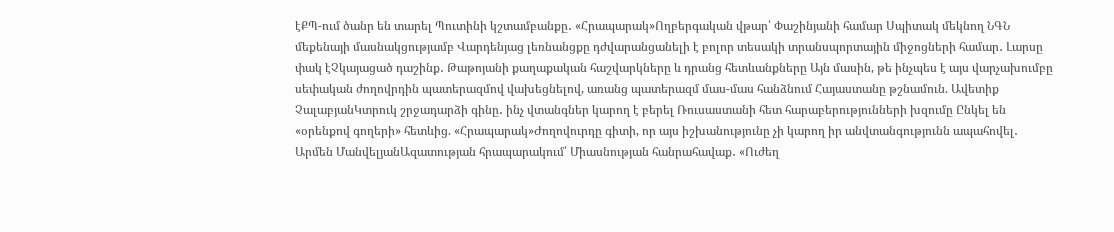էՔՊ-ում ծանր են տարել Պուտինի կշտամբանքը․ «Հրապարակ»Ողբերգական վթար՝ Փաշինյանի համար Սպիտակ մեկնող ՆԳՆ մեքենայի մասնակցությամբ Վարդենյաց լեռնանցքը դժվարանցանելի է բոլոր տեսակի տրանսպորտային միջոցների համար․ Լարսը փակ էՉկայացած դաշինք․ Թաթոյանի քաղաքական հաշվարկները և դրանց հետևանքները Այն մասին, թե ինչպես է այս վարչախումբը սեփական ժողովրդին պատերազմով վախեցնելով, առանց պատերազմ մաս-մաս հանձնում Հայաստանը թշնամուն. Ավետիք ՉալաբյանԿտրուկ շրջադարձի գինը․ ինչ վտանգներ կարող է բերել Ռուսաստանի հետ հարաբերությունների խզումը Ընկել են «օրենքով գողերի» հետևից. «Հրապարակ»Ժողովուրդը գիտի, որ այս իշխանությունը չի կարող իր անվտանգությունն ապահովել․ Արմեն ՄանվելյանԱզատության հրապարակում՝ Միասնության հանրահավաք․ «Ուժեղ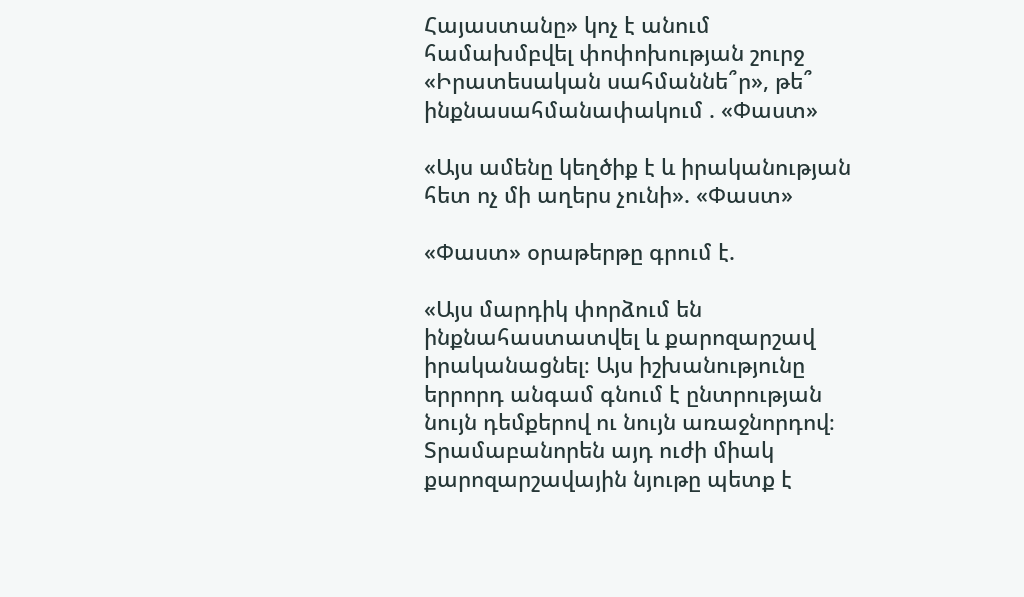Հայաստանը» կոչ է անում համախմբվել փոփոխության շուրջ «Իրատեսական սահմաննե՞ր», թե՞ ինքնասահմանափակում . «Փաստ»

«Այս ամենը կեղծիք է և իրականության հետ ոչ մի աղերս չունի». «Փաստ»

«Փաստ» օրաթերթը գրում է.

«Այս մարդիկ փորձում են ինքնահաստատվել և քարոզարշավ իրականացնել։ Այս իշխանությունը երրորդ անգամ գնում է ընտրության նույն դեմքերով ու նույն առաջնորդով։ Տրամաբանորեն այդ ուժի միակ քարոզարշավային նյութը պետք է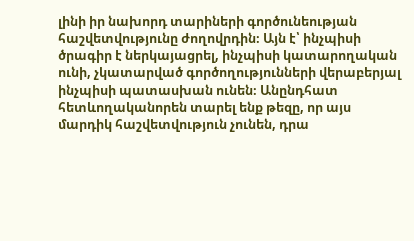լինի իր նախորդ տարիների գործունեության հաշվետվությունը ժողովրդին։ Այն է՝ ինչպիսի ծրագիր է ներկայացրել, ինչպիսի կատարողական ունի, չկատարված գործողությունների վերաբերյալ ինչպիսի պատասխան ունեն։ Անընդհատ հետևողականորեն տարել ենք թեզը, որ այս մարդիկ հաշվետվություն չունեն, դրա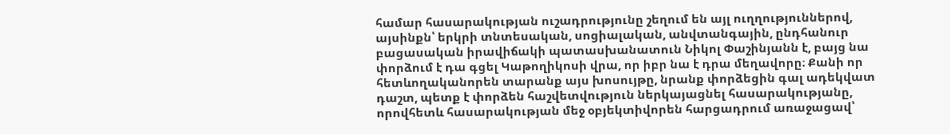համար հասարակության ուշադրությունը շեղում են այլ ուղղություններով, այսինքն՝ երկրի տնտեսական, սոցիալական, անվտանգային, ընդհանուր բացասական իրավիճակի պատասխանատուն Նիկոլ Փաշինյանն է, բայց նա փորձում է դա գցել Կաթողիկոսի վրա, որ իբր նա է դրա մեղավորը։ Քանի որ հետևողականորեն տարանք այս խոսույթը, նրանք փորձեցին գալ ադեկվատ դաշտ, պետք է փորձեն հաշվետվություն ներկայացնել հասարակությանը, որովհետև հասարակության մեջ օբյեկտիվորեն հարցադրում առաջացավ՝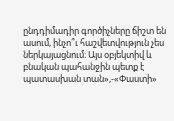ընդդիմադիր գործիչները ճիշտ են ասում, ինչո՞ւ հաշվետվություն չես ներկայացնում։ Այս օբյեկտիվ և բնական պահանջին պետք է պատասխան տան»,-«Փաստի»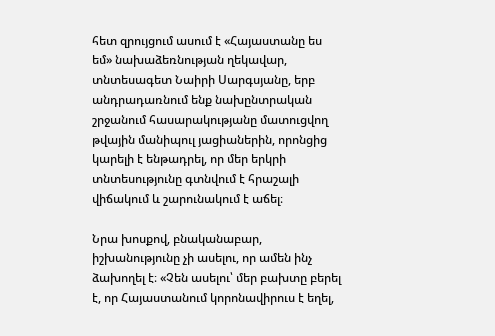հետ զրույցում ասում է «Հայաստանը ես եմ» նախաձեռնության ղեկավար, տնտեսագետ Նաիրի Սարգսյանը, երբ անդրադառնում ենք նախընտրական շրջանում հասարակությանը մատուցվող թվային մանիպուլ յացիաներին, որոնցից կարելի է ենթադրել, որ մեր երկրի տնտեսությունը գտնվում է հրաշալի վիճակում և շարունակում է աճել։

Նրա խոսքով, բնականաբար, իշխանությունը չի ասելու, որ ամեն ինչ ձախողել է։ «Չեն ասելու՝ մեր բախտը բերել է, որ Հայաստանում կորոնավիրուս է եղել,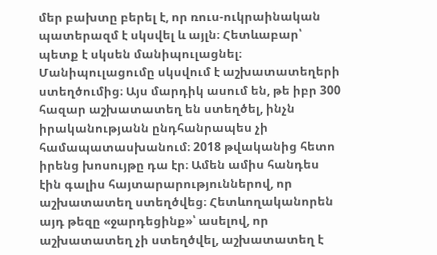մեր բախտը բերել է, որ ռուս-ուկրաինական պատերազմ է սկսվել և այլն։ Հետևաբար՝ պետք է սկսեն մանիպուլացնել։ Մանիպուլացումը սկսվում է աշխատատեղերի ստեղծումից։ Այս մարդիկ ասում են, թե իբր 300 հազար աշխատատեղ են ստեղծել, ինչն իրականությանն ընդհանրապես չի համապատասխանում։ 2018 թվականից հետո իրենց խոսույթը դա էր։ Ամեն ամիս հանդես էին գալիս հայտարարություններով, որ աշխատատեղ ստեղծվեց։ Հետևողականորեն այդ թեզը «ջարդեցինք»՝ ասելով, որ աշխատատեղ չի ստեղծվել, աշխատատեղ է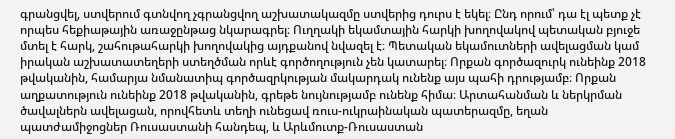գրանցվել, ստվերում գտնվող չգրանցվող աշխատակազմը ստվերից դուրս է եկել։ Ընդ որում՝ դա էլ պետք չէ որպես հեքիաթային առաջընթաց նկարագրել։ Ուղղակի եկամտային հարկի խողովակով պետական բյուջե մտել է հարկ, շահութահարկի խողովակից այդքանով նվազել է։ Պետական եկամուտների ավելացման կամ իրական աշխատատեղերի ստեղծման որևէ գործողություն չեն կատարել։ Որքան գործազուրկ ունեինք 2018 թվականին, համարյա նմանատիպ գործազրկության մակարդակ ունենք այս պահի դրությամբ։ Որքան աղքատություն ունեինք 2018 թվականին, գրեթե նույնությամբ ունենք հիմա։ Արտահանման և ներկրման ծավալներն ավելացան, որովհետև տեղի ունեցավ ռուս-ուկրաինական պատերազմը, եղան պատժամիջոցներ Ռուսաստանի հանդեպ, և Արևմուտք-Ռուսաստան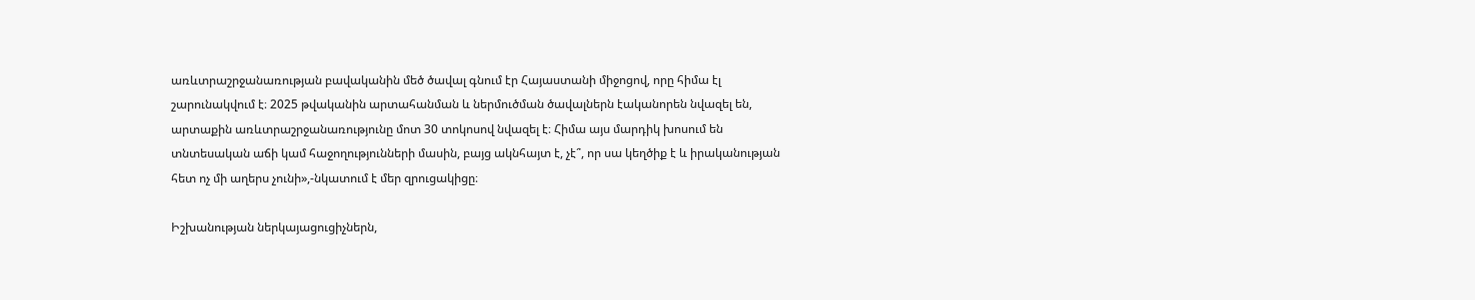առևտրաշրջանառության բավականին մեծ ծավալ գնում էր Հայաստանի միջոցով, որը հիմա էլ շարունակվում է։ 2025 թվականին արտահանման և ներմուծման ծավալներն էականորեն նվազել են, արտաքին առևտրաշրջանառությունը մոտ 30 տոկոսով նվազել է։ Հիմա այս մարդիկ խոսում են տնտեսական աճի կամ հաջողությունների մասին, բայց ակնհայտ է, չէ՞, որ սա կեղծիք է և իրականության հետ ոչ մի աղերս չունի»,-նկատում է մեր զրուցակիցը։

Իշխանության ներկայացուցիչներն,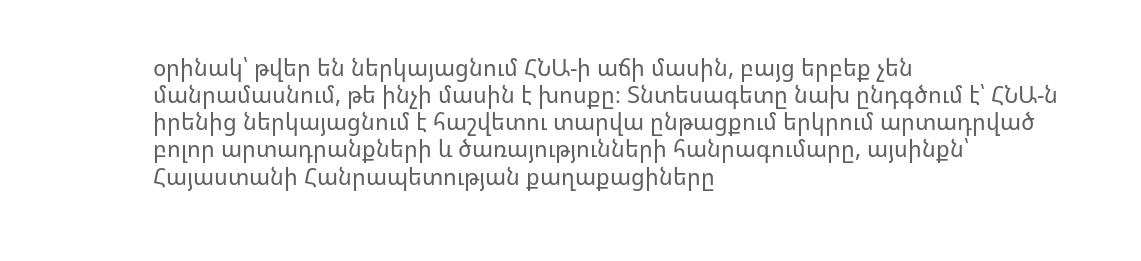օրինակ՝ թվեր են ներկայացնում ՀՆԱ-ի աճի մասին, բայց երբեք չեն մանրամասնում, թե ինչի մասին է խոսքը։ Տնտեսագետը նախ ընդգծում է՝ ՀՆԱ-ն իրենից ներկայացնում է հաշվետու տարվա ընթացքում երկրում արտադրված բոլոր արտադրանքների և ծառայությունների հանրագումարը, այսինքն՝ Հայաստանի Հանրապետության քաղաքացիները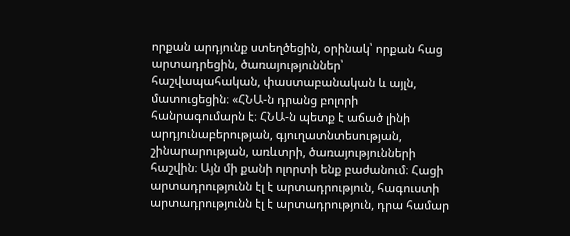որքան արդյունք ստեղծեցին, օրինակ՝ որքան հաց արտադրեցին, ծառայություններ՝ հաշվապահական, փաստաբանական և այլն, մատուցեցին։ «ՀՆԱ-ն դրանց բոլորի հանրագումարն է։ ՀՆԱ-ն պետք է աճած լինի արդյունաբերության, գյուղատնտեսության, շինարարության, առևտրի, ծառայությունների հաշվին։ Այն մի քանի ոլորտի ենք բաժանում։ Հացի արտադրությունն էլ է արտադրություն, հագուստի արտադրությունն էլ է արտադրություն, դրա համար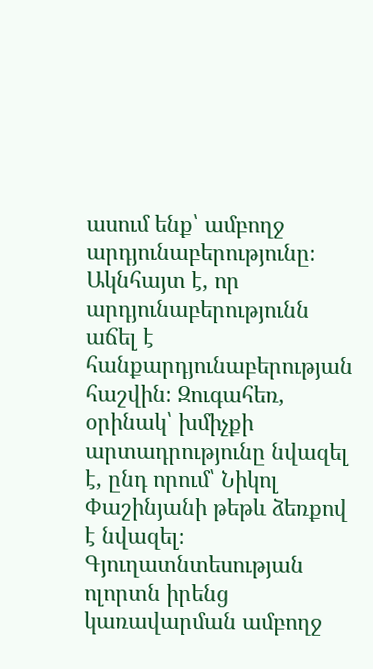ասում ենք՝ ամբողջ արդյունաբերությունը։ Ակնհայտ է, որ արդյունաբերությունն աճել է հանքարդյունաբերության հաշվին։ Զուգահեռ, օրինակ՝ խմիչքի արտադրությունը նվազել է, ընդ որում՝ Նիկոլ Փաշինյանի թեթև ձեռքով է նվազել։ Գյուղատնտեսության ոլորտն իրենց կառավարման ամբողջ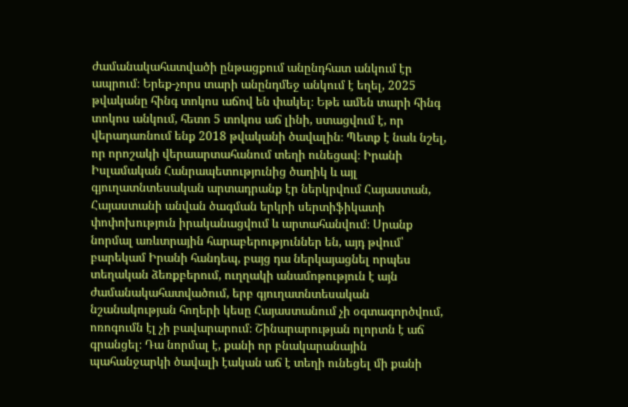ժամանակահատվածի ընթացքում անընդհատ անկում էր ապրում։ Երեք-չորս տարի անընդմեջ անկում է եղել, 2025 թվականը հինգ տոկոս աճով են փակել։ Եթե ամեն տարի հինգ տոկոս անկում, հետո 5 տոկոս աճ լինի, ստացվում է, որ վերադառնում ենք 2018 թվականի ծավալին։ Պետք է նաև նշել, որ որոշակի վերաարտահանում տեղի ունեցավ։ Իրանի Իսլամական Հանրապետությունից ծաղիկ և այլ գյուղատնտեսական արտադրանք էր ներկրվում Հայաստան, Հայաստանի անվան ծագման երկրի սերտիֆիկատի փոփոխություն իրականացվում և արտահանվում։ Սրանք նորմալ առևտրային հարաբերություններ են, այդ թվում՝ բարեկամ Իրանի հանդեպ, բայց դա ներկայացնել որպես տեղական ձեռքբերում, ուղղակի անամոթություն է այն ժամանակահատվածում, երբ գյուղատնտեսական նշանակության հողերի կեսը Հայաստանում չի օգտագործվում, ոռոգումն էլ չի բավարարում։ Շինարարության ոլորտն է աճ գրանցել։ Դա նորմալ է, քանի որ բնակարանային պահանջարկի ծավալի էական աճ է տեղի ունեցել մի քանի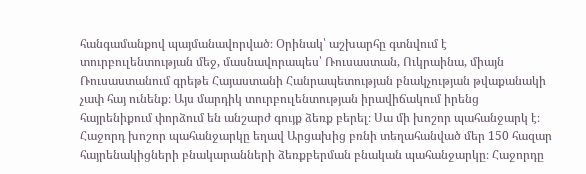հանգամանքով պայմանավորված։ Օրինակ՝ աշխարհը գտնվում է տուրբուլենտության մեջ, մասնավորապես՝ Ռուսաստան, Ուկրաինա, միայն Ռուսաստանում գրեթե Հայաստանի Հանրապետության բնակչության թվաքանակի չափ հայ ունենք։ Այս մարդիկ տուրբուլենտության իրավիճակում իրենց հայրենիքում փորձում են անշարժ գույք ձեռք բերել։ Սա մի խոշոր պահանջարկ է։ Հաջորդ խոշոր պահանջարկը եղավ Արցախից բռնի տեղահանված մեր 150 հազար հայրենակիցների բնակարանների ձեռքբերման բնական պահանջարկը։ Հաջորդը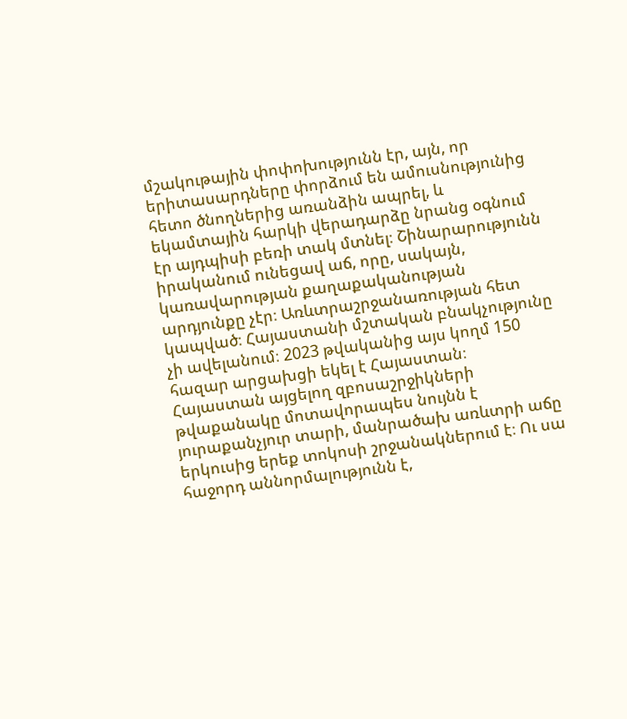մշակութային փոփոխությունն էր, այն, որ երիտասարդները փորձում են ամուսնությունից հետո ծնողներից առանձին ապրել, և եկամտային հարկի վերադարձը նրանց օգնում էր այդպիսի բեռի տակ մտնել։ Շինարարությունն իրականում ունեցավ աճ, որը, սակայն, կառավարության քաղաքականության արդյունքը չէր։ Առևտրաշրջանառության հետ կապված։ Հայաստանի մշտական բնակչությունը չի ավելանում։ 2023 թվականից այս կողմ 150 հազար արցախցի եկել է Հայաստան։ Հայաստան այցելող զբոսաշրջիկների թվաքանակը մոտավորապես նույնն է յուրաքանչյուր տարի, մանրածախ առևտրի աճը երկուսից երեք տոկոսի շրջանակներում է։ Ու սա հաջորդ աննորմալությունն է,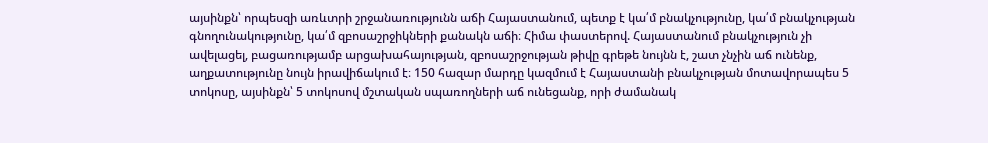այսինքն՝ որպեսզի առևտրի շրջանառությունն աճի Հայաստանում, պետք է կա՛մ բնակչությունը, կա՛մ բնակչության գնողունակությունը, կա՛մ զբոսաշրջիկների քանակն աճի։ Հիմա փաստերով. Հայաստանում բնակչություն չի ավելացել, բացառությամբ արցախահայության, զբոսաշրջության թիվը գրեթե նույնն է, շատ չնչին աճ ունենք, աղքատությունը նույն իրավիճակում է։ 150 հազար մարդը կազմում է Հայաստանի բնակչության մոտավորապես 5 տոկոսը, այսինքն՝ 5 տոկոսով մշտական սպառողների աճ ունեցանք, որի ժամանակ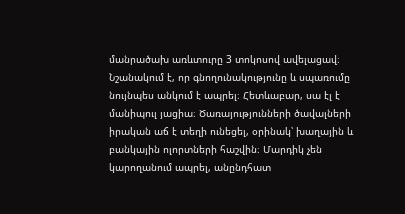մանրածախ առևտուրը 3 տոկոսով ավելացավ։ Նշանակում է, որ գնողունակությունը և սպառումը նույնպես անկում է ապրել։ Հետևաբար, սա էլ է մանիպուլ յացիա։ Ծառայությունների ծավալների իրական աճ է տեղի ունեցել, օրինակ՝ խաղային և բանկային ոլորտների հաշվին։ Մարդիկ չեն կարողանում ապրել, անընդհատ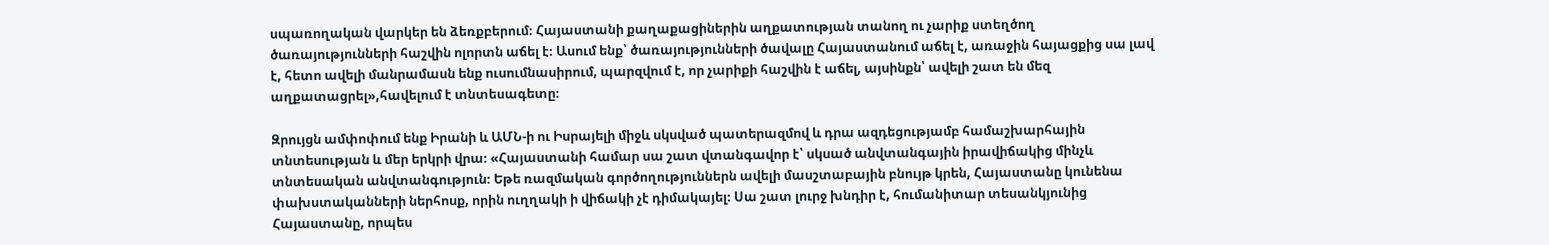սպառողական վարկեր են ձեռքբերում։ Հայաստանի քաղաքացիներին աղքատության տանող ու չարիք ստեղծող ծառայությունների հաշվին ոլորտն աճել է։ Ասում ենք՝ ծառայությունների ծավալը Հայաստանում աճել է, առաջին հայացքից սա լավ է, հետո ավելի մանրամասն ենք ուսումնասիրում, պարզվում է, որ չարիքի հաշվին է աճել, այսինքն՝ ավելի շատ են մեզ աղքատացրել»,հավելում է տնտեսագետը։

Զրույցն ամփոփում ենք Իրանի և ԱՄՆ-ի ու Իսրայելի միջև սկսված պատերազմով և դրա ազդեցությամբ համաշխարհային տնտեսության և մեր երկրի վրա։ «Հայաստանի համար սա շատ վտանգավոր է՝ սկսած անվտանգային իրավիճակից մինչև տնտեսական անվտանգություն։ Եթե ռազմական գործողություններն ավելի մասշտաբային բնույթ կրեն, Հայաստանը կունենա փախստականների ներհոսք, որին ուղղակի ի վիճակի չէ դիմակայել։ Սա շատ լուրջ խնդիր է, հումանիտար տեսանկյունից Հայաստանը, որպես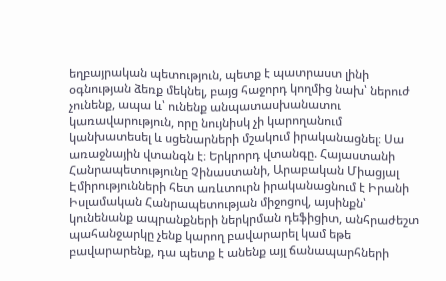եղբայրական պետություն, պետք է պատրաստ լինի օգնության ձեռք մեկնել, բայց հաջորդ կողմից նախ՝ ներուժ չունենք, ապա և՝ ունենք անպատասխանատու կառավարություն, որը նույնիսկ չի կարողանում կանխատեսել և սցենարների մշակում իրականացնել։ Սա առաջնային վտանգն է։ Երկրորդ վտանգը. Հայաստանի Հանրապետությունը Չինաստանի, Արաբական Միացյալ Էմիրությունների հետ առևտուրն իրականացնում է Իրանի Իսլամական Հանրապետության միջոցով, այսինքն՝ կունենանք ապրանքների ներկրման դեֆիցիտ, անհրաժեշտ պահանջարկը չենք կարող բավարարել կամ եթե բավարարենք, դա պետք է անենք այլ ճանապարհների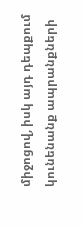միջոցով, իսկ այդ դեպքում կունենանք ապրանքների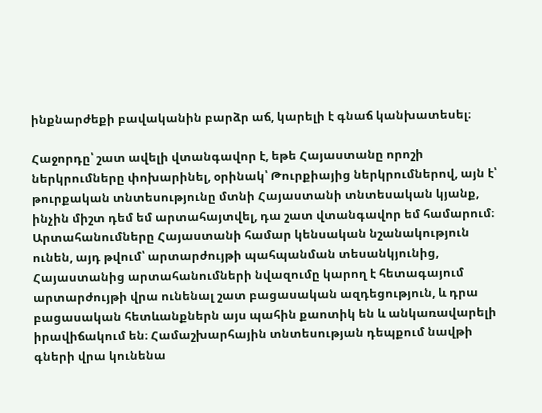ինքնարժեքի բավականին բարձր աճ, կարելի է գնաճ կանխատեսել։

Հաջորդը՝ շատ ավելի վտանգավոր է, եթե Հայաստանը որոշի ներկրումները փոխարինել, օրինակ՝ Թուրքիայից ներկրումներով, այն է՝ թուրքական տնտեսությունը մտնի Հայաստանի տնտեսական կյանք, ինչին միշտ դեմ եմ արտահայտվել, դա շատ վտանգավոր եմ համարում։ Արտահանումները Հայաստանի համար կենսական նշանակություն ունեն, այդ թվում՝ արտարժույթի պահպանման տեսանկյունից, Հայաստանից արտահանումների նվազումը կարող է հետագայում արտարժույթի վրա ունենալ շատ բացասական ազդեցություն, և դրա բացասական հետևանքներն այս պահին քաոտիկ են և անկառավարելի իրավիճակում են։ Համաշխարհային տնտեսության դեպքում նավթի գների վրա կունենա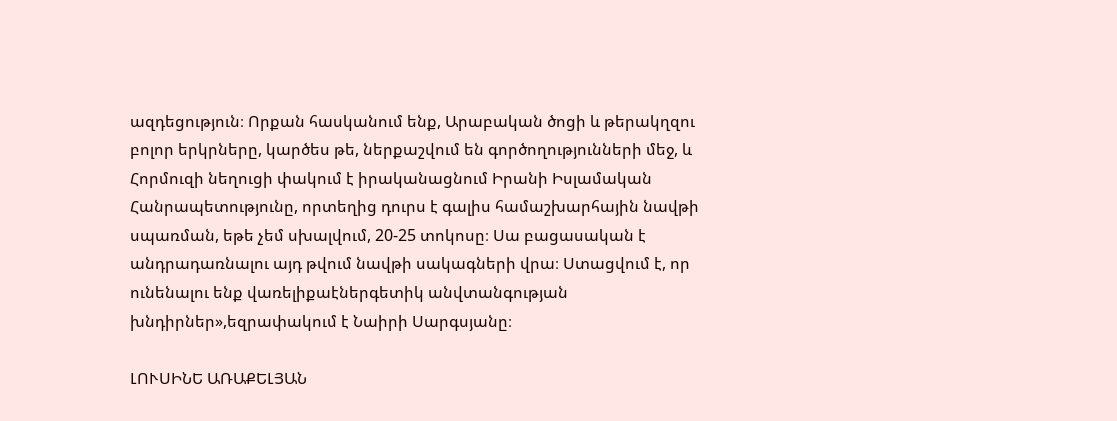ազդեցություն։ Որքան հասկանում ենք, Արաբական ծոցի և թերակղզու բոլոր երկրները, կարծես թե, ներքաշվում են գործողությունների մեջ, և Հորմուզի նեղուցի փակում է իրականացնում Իրանի Իսլամական Հանրապետությունը, որտեղից դուրս է գալիս համաշխարհային նավթի սպառման, եթե չեմ սխալվում, 20-25 տոկոսը։ Սա բացասական է անդրադառնալու այդ թվում նավթի սակագների վրա։ Ստացվում է, որ ունենալու ենք վառելիքաէներգետիկ անվտանգության խնդիրներ»,եզրափակում է Նաիրի Սարգսյանը։

ԼՈՒՍԻՆԵ ԱՌԱՔԵԼՅԱՆ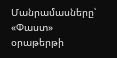Մանրամասները՝ «Փաստ» օրաթերթի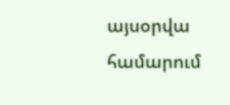այսօրվա համարում